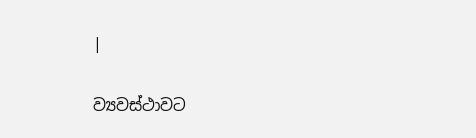|

ව්‍යවස්ථාවට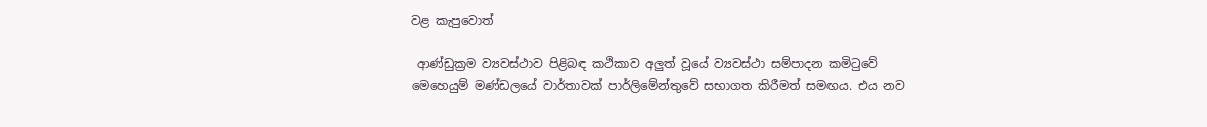වළ කැපුවොත්

 ආණ්ඩුක්‍රම ව්‍යවස්ථාව පිළිබඳ කථිකාව අලුත් වූයේ ව්‍යවස්ථා සම්පාදන කමිටුවේ මෙහෙයුම් මණ්ඩලයේ වාර්තාවක් පාර්ලිමේන්තුවේ සභාගත කිරීමත් සමඟය. එය නව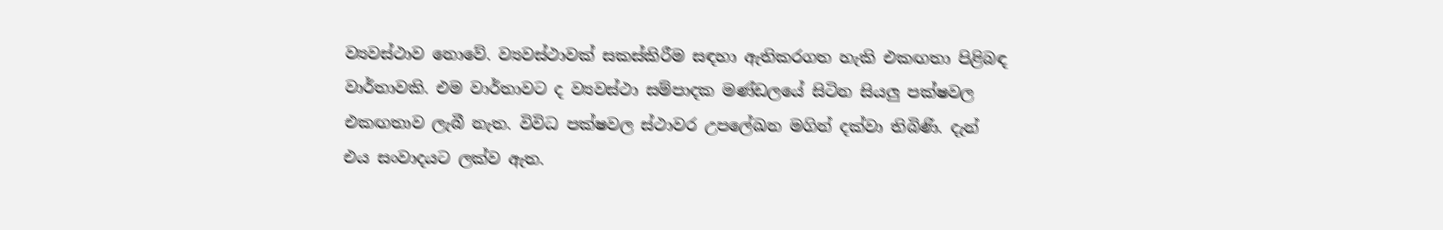ව්‍යවස්ථාව නොවේ. ව්‍යවස්ථාවක් සකස්කිරීම සඳහා ඇතිකරගත හැකි එකඟතා පිළිබඳ වාර්තාවකි. එම වාර්තාවට ද ව්‍යවස්ථා සම්පාදක මණ්ඩලයේ සිටින සියලු පක්ෂවල එකඟතාව ලැබී නැත. විවිධ පක්ෂවල ස්ථාවර උපලේඛන මගින් දක්වා තිබිණි. දැන් එය සංවාදයට ලක්ව ඇත.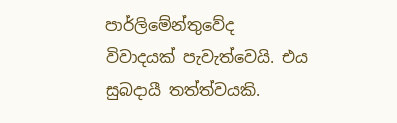පාර්ලිමේන්තුවේද විවාදයක් පැවැත්වෙයි. එය සුබදායී තත්ත්වයකි.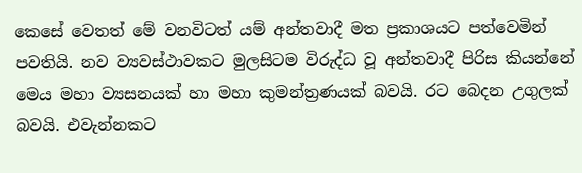කෙසේ වෙතත් මේ වනවිටත් යම් අන්තවාදී මත ප්‍රකාශයට පත්වෙමින් පවතියි. නව ව්‍යවස්ථාවකට මුලසිටම විරුද්ධ වූ අන්තවාදී පිරිස කියන්නේ මෙය මහා ව්‍යසනයක් හා මහා කුමන්ත්‍රණයක් බවයි. රට බෙදන උගුලක් බවයි. එවැන්නකට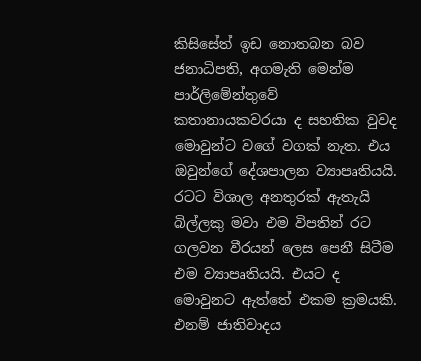කිසිසේත් ඉඩ නොතබන බව ජනාධිපති, අගමැති මෙන්ම පාර්ලිමේන්තුවේ කතානායකවරයා ද සහතික වුවද මොවුන්ට වගේ වගක් නැත. එය ඔවුන්ගේ දේශපාලන ව්‍යාපෘතියයි. රටට විශාල අනතුරක් ඇතැයි බිල්ලකු මවා එම විපතින් රට ගලවන වීරයන් ලෙස පෙනී සිටීම එම ව්‍යාපෘතියයි. එයට ද මොවුනට ඇත්තේ එකම ක්‍රමයකි. එනම් ජාතිවාදය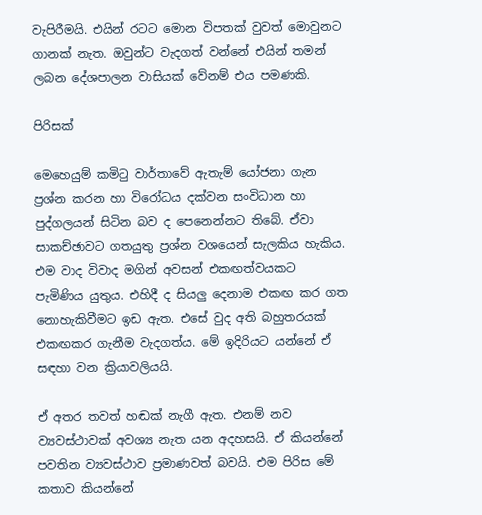වැපිරීමයි. එයින් රටට මොන විපතක් වුවත් මොවුනට ගානක් නැත. ඔවුන්ට වැදගත් වන්නේ එයින් තමන් ලබන දේශපාලන වාසියක් වේනම් එය පමණකි.

පිරිසක්

මෙහෙයුම් කමිටු වාර්තාවේ ඇතැම් යෝජනා ගැන ප්‍රශ්න කරන හා විරෝධය දක්වන සංවිධාන හා පුද්ගලයන් සිටින බව ද පෙනෙන්නට තිබේ. ඒවා සාකච්ඡාවට ගතයුතු ප්‍රශ්න වශයෙන් සැලකිය හැකිය. එම වාද විවාද මගින් අවසන් එකඟත්වයකට පැමිණිය යුතුය. එහිදී ද සියලු දෙනාම එකඟ කර ගත නොහැකිවීමට ඉඩ ඇත. එසේ වුද අති බහුතරයක් එකඟකර ගැනීම වැදගත්ය. මේ ඉදිරියට යන්නේ ඒ සඳහා වන ක්‍රියාවලියයි.

ඒ අතර තවත් හඬක් නැගී ඇත. එනම් නව ව්‍යවස්ථාවක් අවශ්‍ය නැත යන අදහසයි. ඒ කියන්නේ පවතින ව්‍යවස්ථාව ප්‍රමාණවත් බවයි. එම පිරිස මේ කතාව කියන්නේ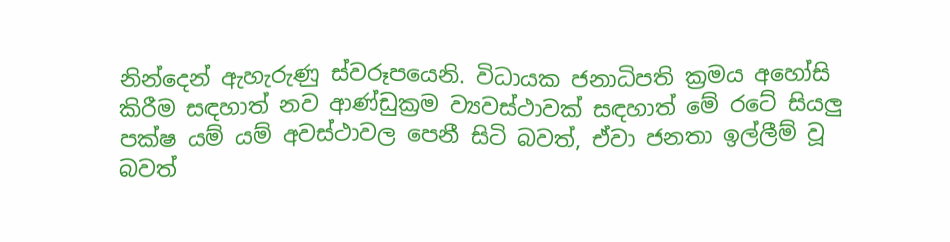නින්දෙන් ඇහැරුණු ස්වරූපයෙනි. විධායක ජනාධිපති ක්‍රමය අහෝසි කිරීම සඳහාත් නව ආණ්ඩුක්‍රම ව්‍යවස්ථාවක් සඳහාත් මේ රටේ සියලු පක්ෂ යම් යම් අවස්ථාවල පෙනී සිටි බවත්, ඒවා ජනතා ඉල්ලීම් වූ බවත්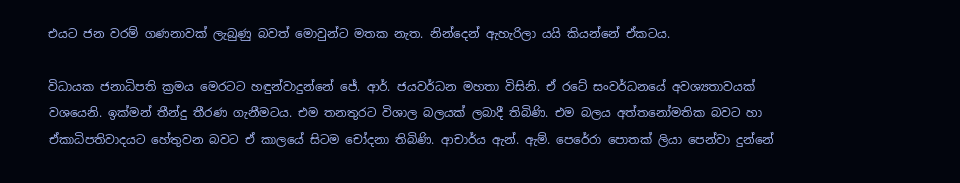එයට ජන වරම් ගණනාවක් ලැබුණු බවත් මොවුන්ට මතක නැත. නින්දෙන් ඇහැරිලා යයි කියන්නේ ඒකටය.

විධායක ජනාධිපති ක්‍රමය මෙරටට හඳුන්වාදුන්නේ ජේ. ආර්. ජයවර්ධන මහතා විසිනි. ඒ රටේ සංවර්ධනයේ අවශ්‍යතාවයක් වශයෙනි. ඉක්මන් තීන්දු තීරණ ගැනීමටය. එම තනතුරට විශාල බලයක් ලබාදී තිබිණි. එම බලය අත්තනෝමතික බවට හා ඒකාධිපතිවාදයට හේතුවන බවට ඒ කාලයේ සිටම චෝදනා තිබිණි. ආචාර්ය ඇන්. ඇම්. පෙරේරා පොතක් ලියා පෙන්වා දුන්නේ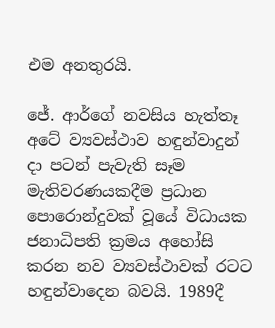එම අනතුරයි.

ජේ. ආර්ගේ නවසිය හැත්තෑ අටේ ව්‍යවස්ථාව හඳුන්වාදුන් දා පටන් පැවැති සෑම මැතිවරණයකදීම ප්‍රධාන පොරොන්දුවක් වූයේ විධායක ජනාධිපති ක්‍රමය අහෝසි කරන නව ව්‍යවස්ථාවක් රටට හඳුන්වාදෙන බවයි. 1989දී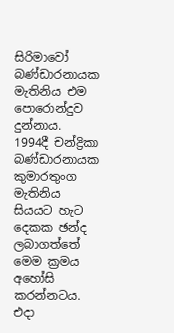සිරිමාවෝ බණ්ඩාරනායක මැතිනිය එම පොරොන්දුව දුන්නාය. 1994දී චන්ද්‍රිකා බණ්ඩාරනායක කුමාරතුංග මැතිනිය සියයට හැට දෙකක ඡන්ද ලබාගත්තේ මෙම ක්‍රමය අහෝසි කරන්නටය. එදා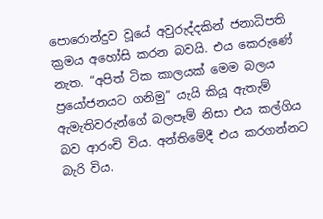පොරොන්දුව වූයේ අවුරුද්දකින් ජනාධිපති ක්‍රමය අහෝසි කරන බවයි. එය කෙරුණේ නැත. “අපිත් ටික කාලයක් මෙම බලය ප්‍රයෝජනයට ගනිමු” යැයි කියූ ඇතැම් ඇමැතිවරුන්ගේ බලපෑම් නිසා එය කල්ගිය බව ආරංචි විය. අන්තිමේදී එය කරගන්නට බැරි විය.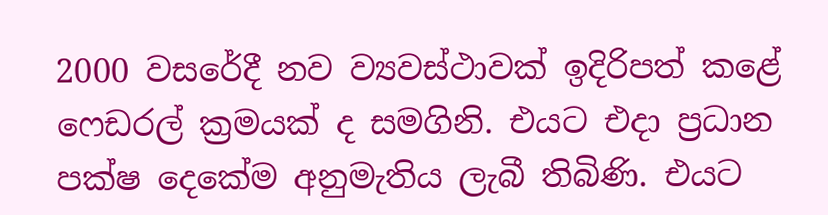2000 වසරේදී නව ව්‍යවස්ථාවක් ඉදිරිපත් කළේ ෆෙඩරල් ක්‍රමයක් ද සමගිනි. එයට එදා ප්‍රධාන පක්ෂ දෙකේම අනුමැතිය ලැබී තිබිණි. එයට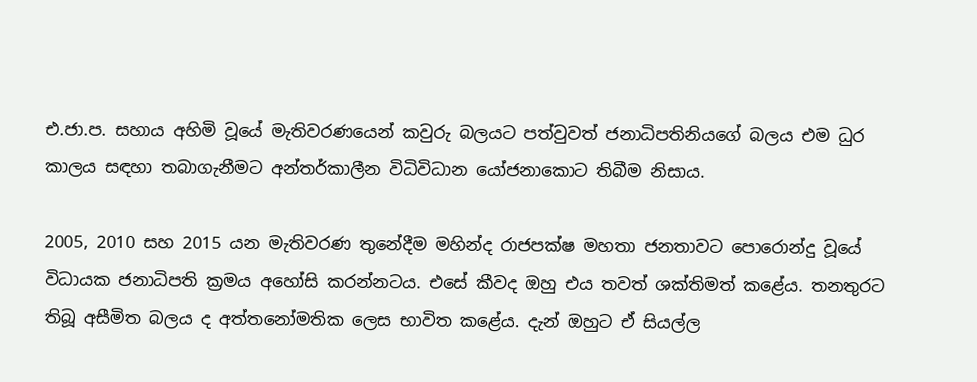එ.ජා.ප. සහාය අහිමි වූයේ මැතිවරණයෙන් කවුරු බලයට පත්වුවත් ජනාධිපතිනියගේ බලය එම ධුර කාලය සඳහා තබාගැනීමට අන්තර්කාලීන විධිවිධාන යෝජනාකොට තිබීම නිසාය.

2005, 2010 සහ 2015 යන මැතිවරණ තුනේදීම මහින්ද රාජපක්ෂ මහතා ජනතාවට පොරොන්දු වූයේ විධායක ජනාධිපති ක්‍රමය අහෝසි කරන්නටය. එසේ කීවද ඔහු එය තවත් ශක්තිමත් කළේය. තනතුරට තිබූ අසීමිත බලය ද අත්තනෝමතික ලෙස භාවිත කළේය. දැන් ඔහුට ඒ සියල්ල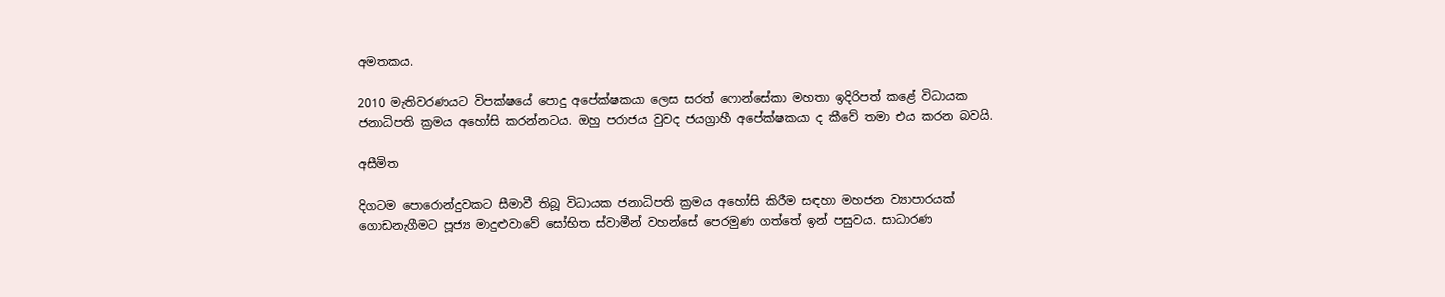අමතකය.

2010 මැතිවරණයට විපක්ෂයේ පොදු අපේක්ෂකයා ලෙස සරත් ‍ෆොන්සේකා මහතා ඉදිරිපත් කළේ විධායක ජනාධිපති ක්‍රමය අහෝසි කරන්නටය. ඔහු පරාජය වුවද ජයග්‍රාහී අපේක්ෂකයා ද කීවේ තමා එය කරන බවයි.

අසීමිත

දිගටම පො‍රොන්දුවකට සීමාවී තිබූ විධායක ජනාධිපති ක්‍රමය අහෝසි කිරීම සඳහා මහජන ව්‍යාපාරයක් ගොඩනැගීමට පූජ්‍ය මාදුළුවාවේ සෝභිත ස්වාමීන් වහන්සේ පෙරමුණ ගත්තේ ඉන් පසුවය. සාධාරණ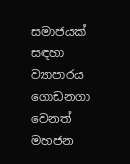සමාජයක් සඳහා ව්‍යාපාරය ගොඩනගා වෙනත් මහජන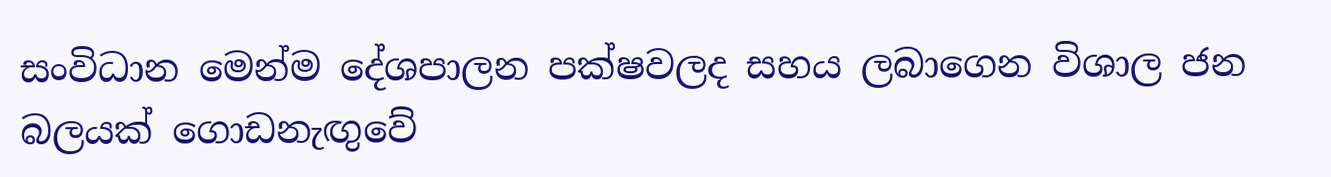සංවිධාන මෙන්ම දේශපාලන පක්ෂවලද සහය ලබාගෙන විශාල ජන බලයක් ගොඩනැඟුවේ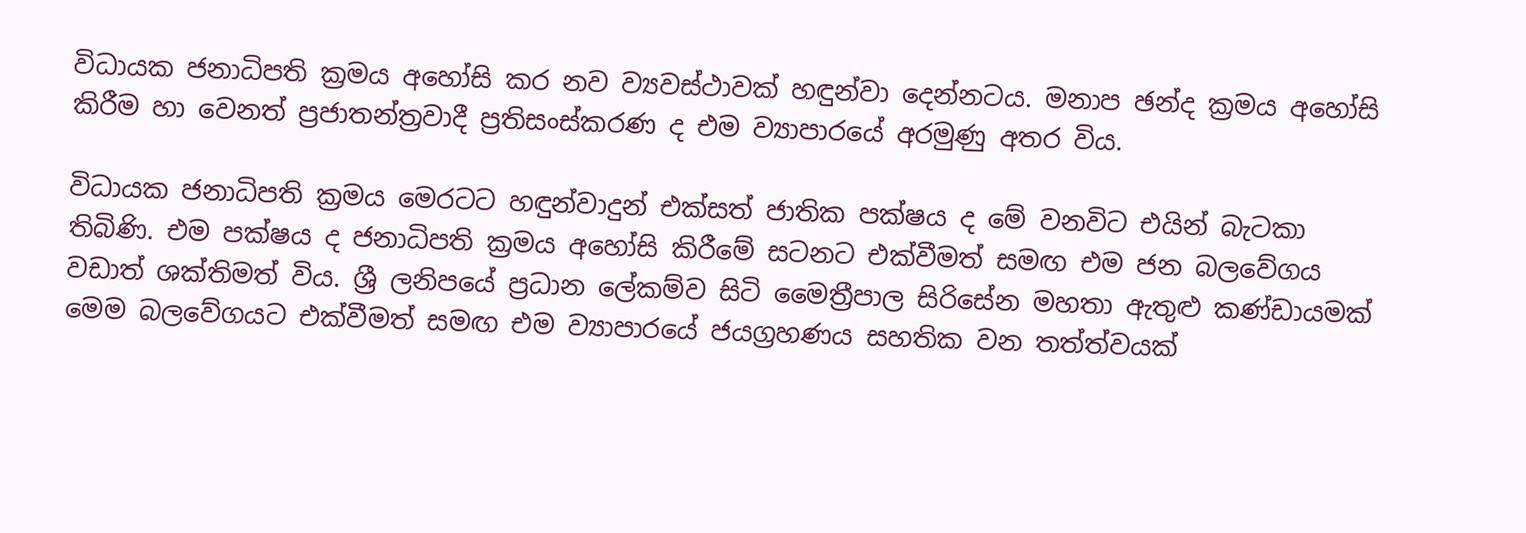විධායක ජනාධිපති ක්‍රමය අහෝසි කර නව ව්‍යවස්ථාවක් හඳුන්වා දෙන්නටය. මනාප ඡන්ද ක්‍රමය අහෝසි කිරීම හා වෙනත් ප්‍රජාතන්ත්‍රවාදී ප්‍රතිසංස්කරණ ද එම ව්‍යාපාරයේ අරමුණු අතර විය.

විධායක ජනාධිපති ක්‍රමය මෙරටට හඳුන්වාදුන් එක්සත් ජාතික පක්ෂය ද මේ වනවිට එයින් බැටකා තිබිණි. එම පක්ෂය ද ජනාධිපති ක්‍රමය අහෝසි කිරීමේ සටනට එක්වීමත් සමඟ එම ජන බලවේගය වඩාත් ශක්තිමත් විය. ශ්‍රී ලනිපයේ ප්‍රධාන ලේකම්ව සිටි මෛත්‍රීපාල සිරිසේන මහතා ඇතුළු කණ්ඩායමක් මෙම බලවේගයට එක්වීමත් සමඟ එම ව්‍යාපාරයේ ජයග්‍රහණය සහතික වන තත්ත්වයක්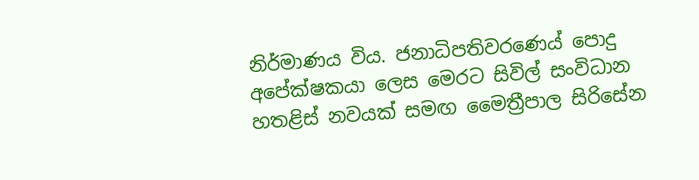නිර්මාණය විය. ජනාධිපතිවරණ‍ෙය් පොදු අපේක්ෂකයා ලෙස මෙරට සිවිල් සංවිධාන හතළිස් නවයක් සමඟ මෛත්‍රීපාල සිරිසේන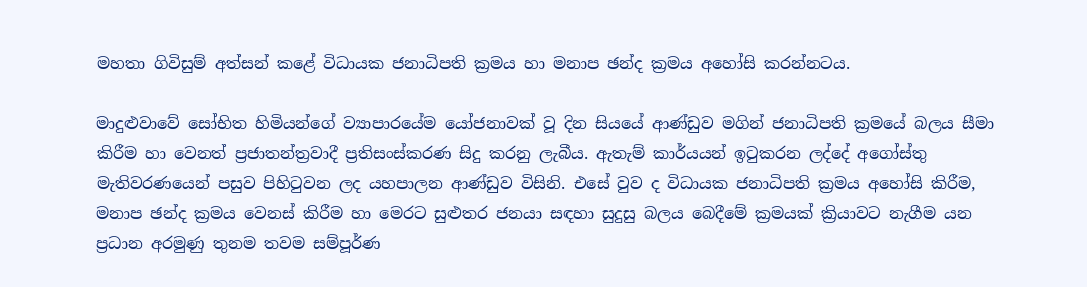මහතා ගිවිසුම් අත්සන් කළේ විධායක ජනාධිපති ක්‍රමය හා මනාප ඡන්ද ක්‍රමය අහෝසි කරන්නටය.

මාදුළුවාවේ සෝභිත හිමියන්ගේ ව්‍යාපාරයේම යෝජනාවක් වූ දින සියයේ ආණ්ඩුව මගින් ජනාධිපති ක්‍රමයේ බලය සීමා කිරීම හා වෙනත් ප්‍රජාතන්ත්‍රවාදී ප්‍රතිසංස්කරණ සිදු කරනු ලැබීය. ඇතැම් කාර්යයන් ඉටුකරන ලද්දේ අගෝස්තු මැතිවරණයෙන් පසුව පිහිටුවන ලද යහපාලන ආණ්ඩුව විසිනි. එසේ වුව ද විධායක ජනාධිපති ක්‍රමය අහෝසි කිරීම, මනාප ඡන්ද ක්‍රමය වෙනස් කිරීම හා මෙරට සුළුතර ජනයා සඳහා සුදුසු බලය බෙදීමේ ක්‍රමයක් ක්‍රියාවට නැගීම යන ප්‍රධාන අරමුණු තුනම තවම සම්පූර්ණ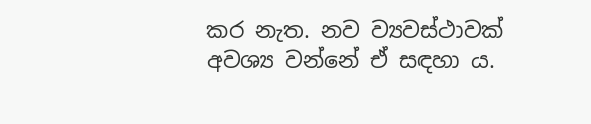කර නැත. නව ව්‍යවස්ථාවක් අවශ්‍ය වන්නේ ඒ සඳහා ය.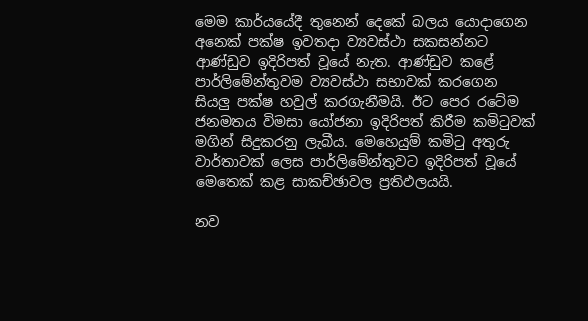මෙම කාර්යයේදී තුනෙන් දෙකේ බලය යොදාගෙන අනෙක් පක්ෂ ඉවතදා ව්‍යවස්ථා සකසන්නට ආණ්ඩුව ඉදිරිපත් වූයේ නැත. ආණ්ඩුව කළේ පාර්ලිමේන්තුවම ව්‍යවස්ථා සභාවක් කරගෙන සියලු පක්ෂ හවුල් කරගැනීමයි. ඊට පෙර රටේම ජනමතය විමසා යෝජනා ඉදිරිපත් කිරීම කමිටුවක් මගින් සිදුකරනු ලැබීය. මෙහෙයුම් කමිටු අතුරු වාර්තාවක් ලෙස පාර්ලිමේන්තුවට ඉදිරිපත් වූයේ මෙතෙක් කළ සාකච්ඡාවල ප්‍රතිඵලයයි.

නව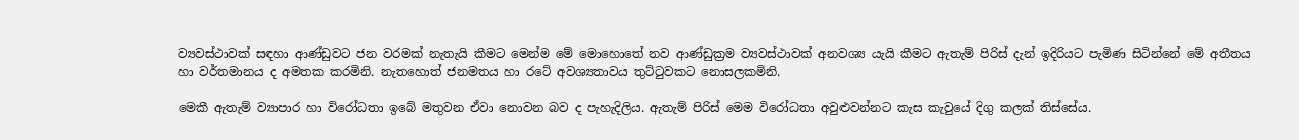ව්‍යවස්ථාවක් සඳහා ආණ්ඩුවට ජන වරමක් නැතැයි කීමට මෙන්ම මේ මොහොතේ නව ආණ්ඩුක්‍රම ව්‍යවස්ථාවක් අනවශ්‍ය යැයි කීමට ඇතැම් පිරිස් දැන් ඉදිරියට පැමිණ සිටින්නේ මේ අතීතය හා වර්තමානය ද අමතක කරමිනි. නැතහොත් ජනමතය හා රටේ අවශ්‍යතාවය තුට්ටුවකට නොසලකමිනි.

මෙකී ඇතැම් ව්‍යාපාර හා විරෝධතා ඉබේ මතුවන ඒවා නොවන බව ද පැහැදිලිය. ඇතැම් පිරිස් මෙම විරෝධතා අවුළුවන්නට කැස කැවුයේ දිගු කලක් තිස්සේය.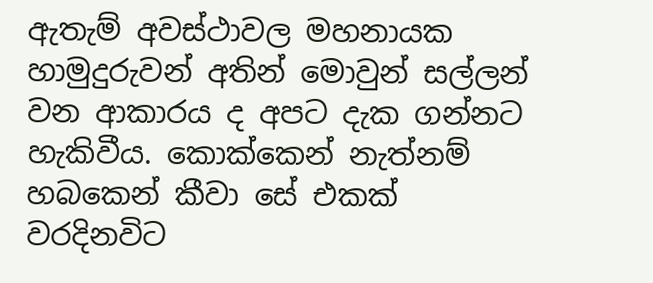ඇතැම් අවස්ථාවල මහනායක හාමුදුරුවන් අතින් මොවුන් සල්ලන් වන ආකාරය ද අපට දැක ගන්නට හැකිවීය. කොක්කෙන් නැත්නම් හබකෙන් කීවා සේ එකක් වරදිනවිට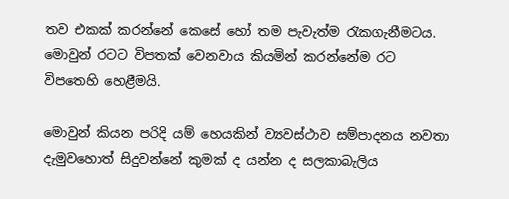තව එකක් කරන්නේ කෙසේ හෝ තම පැවැත්ම රැකගැනීමටය. මොවුන් රටට විපතක් වෙනවාය කියමින් කරන්නේම රට විපතෙහි හෙළීමයි.

මොවුන් කියන පරිදි යම් හෙයකින් ව්‍යවස්ථාව සම්පාදනය නවතා දැමුවහොත් සිදුවන්නේ කුමක් ද යන්න ද සලකාබැලිය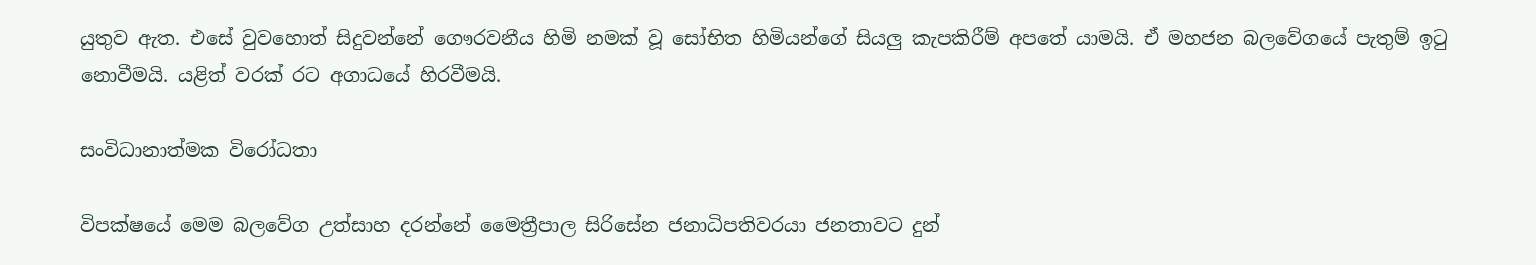යුතුව ඇත. එසේ වුවහොත් සිදුවන්නේ ගෞරවනීය හිමි නමක් වූ සෝභිත හිමියන්ගේ සියලු කැපකිරීම් අපතේ යාමයි. ඒ මහජන බලවේගයේ පැතුම් ඉටු නොවීමයි. යළිත් වරක් රට අගාධයේ හිරවීමයි.

සංවිධානාත්මක විරෝධතා

විපක්ෂයේ මෙම බලවේග උත්සාහ දරන්නේ මෛත්‍රීපාල සිරිසේන ජනාධිපතිවරයා ජනතාවට දුන්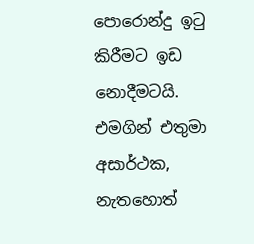පොරොන්දු ඉටු කිරීමට ඉඩ නොදීමටයි. එමගින් එතුමා අසාර්ථක, නැතහොත්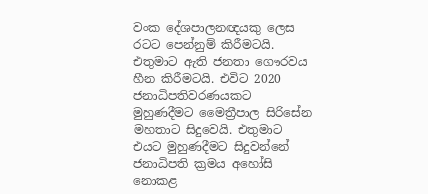වංක දේශපාලනඥයකු ලෙස රටට පෙන්නුම් කිරීමටයි. එතුමාට ඇති ජනතා ගෞරවය හීන කිරීමටයි. එවිට 2020 ජනාධිපතිවරණයකට මුහුණදීමට මෛත්‍රීපාල සිරිසේන මහතාට සිදුවෙයි. එතුමාට එයට මුහුණදීමට සිදුවන්නේ ජනාධිපති ක්‍රමය අහෝසි නොකළ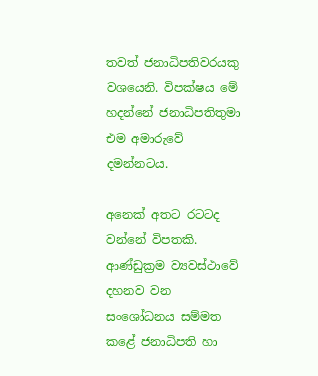තවත් ජනාධිපතිවරයකු වශයෙනි. විපක්ෂය මේ හදන්නේ ජනාධිපතිතුමා එම අමාරුවේ දමන්නටය.

අනෙක් අතට රටටද වන්නේ විපතකි. ආණ්ඩුක්‍රම ව්‍යවස්ථාවේ දහනව වන සංශෝධනය සම්මත කළේ ජනාධිපති හා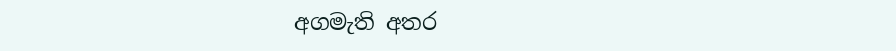අගමැති අතර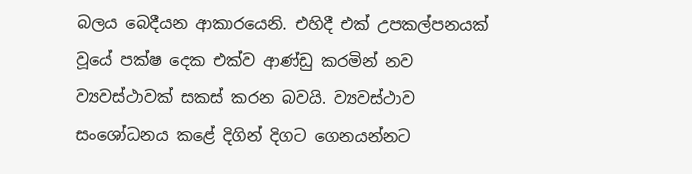බලය බෙදීයන ආකාරයෙනි. එහිදී එක් උපකල්පනයක් වූයේ පක්ෂ දෙක එක්ව ආණ්ඩු කරමින් නව ව්‍යවස්ථාවක් සකස් කරන බවයි. ව්‍යවස්ථාව සංශෝධනය කළේ දිගින් දිගට ගෙනයන්නට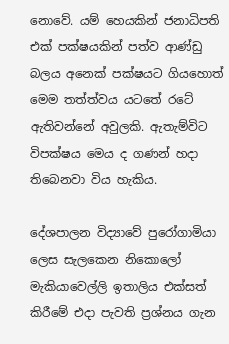නොවේ. යම් හෙයකින් ජනාධිපති එක් පක්ෂයකින් පත්ව ආණ්ඩු බලය අනෙක් පක්ෂයට ගියහොත් මෙම තත්ත්වය යටතේ රටේ ඇතිවන්නේ අවුලකි. ඇතැම්විට විපක්ෂය මෙය ද ගණන් හදා තිබෙනවා විය හැකිය.

දේශපාලන විද්‍යාවේ පුරෝගාමියා ලෙස සැලකෙන නිකොලෝ මැකියාවෙල්ලි ඉතාලිය එක්සත් කිරීමේ එදා පැවති ප්‍රශ්නය ගැන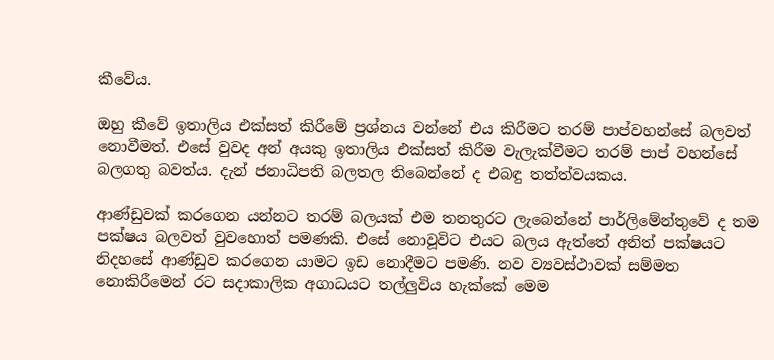කීවේය.

ඔහු කීවේ ඉතාලිය එක්සත් කිරීමේ ප්‍රශ්නය වන්නේ එය කිරීමට තරම් පාප්වහන්සේ බලවත් නොවීමත්. එසේ වුවද අන් අයකු ඉතාලිය එක්සත් කිරීම වැලැක්වීමට තරම් පාප් වහන්සේ බලගතු බවත්ය. දැන් ජනාධිපති බලතල තිබෙන්නේ ද එබඳු තත්ත්වයකය.

ආණ්ඩුවක් කරගෙන යන්නට තරම් බලයක් එම තනතුරට ලැබෙන්නේ පාර්ලිමේන්තුවේ ද තම පක්ෂය බලවත් වුවහොත් පමණකි. එසේ නොවූවිට එයට බලය ඇත්තේ අනිත් පක්ෂයට නිදහසේ ආණ්ඩුව කරගෙන යාමට ඉඩ නොදීමට පමණි. නව ව්‍යවස්ථාවක් සම්මත නොකිරීමෙන් රට සදාකාලික අගාධයට තල්ලුවිය හැක්කේ මෙම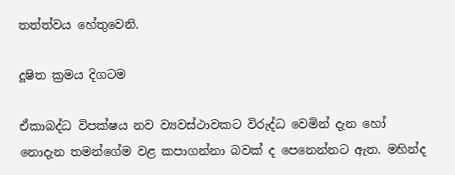තත්ත්වය හේතුවෙනි.

දූෂිත ක්‍රමය දිගටම

ඒකාබද්ධ විපක්ෂය නව ව්‍යවස්ථාවකට විරුද්ධ වෙමින් දැන‍ හෝ නොදැන තමන්ගේම වළ කපාගන්නා බවක් ද පෙනෙන්නට ඇත. මහින්ද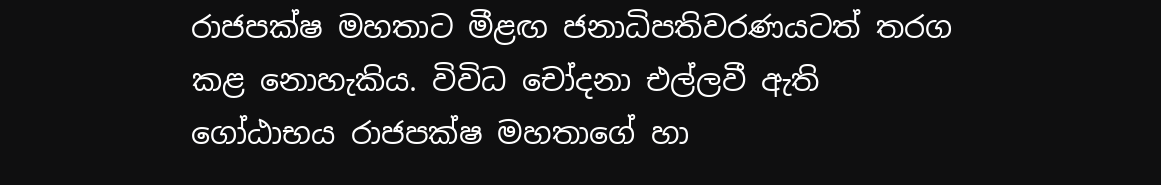රාජපක්ෂ මහතාට මීළඟ ජනාධිපතිවරණයටත් තරග කළ නොහැකිය. විවිධ චෝදනා එල්ලවී ඇති ගෝඨාභය රාජපක්ෂ මහතාගේ හා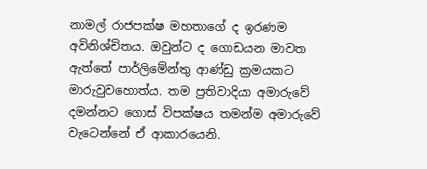නාමල් රාජපක්ෂ මහතාගේ ද ඉරණම අවිනිශ්චිතය. ඔවුන්ට ද ගොඩයන මාවත ඇත්තේ පාර්ලිමේන්තු ආණ්ඩු ක්‍රමයකට මාරුවුවහොත්ය. තම ප්‍රතිවාදියා අමාරුවේ දමන්නට ගොස් විපක්ෂය තමන්ම අමාරුවේ වැටෙන්නේ ඒ ආකාරයෙනි.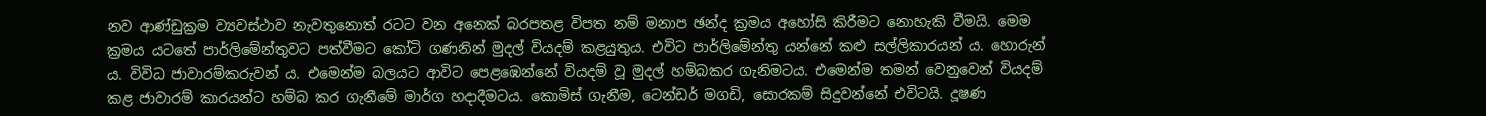නව ආණ්ඩුක්‍රම ව්‍යවස්ථාව නැවතුනොත් රටට වන අනෙක් බරපතළ විපත නම් මනාප ඡන්ද ක්‍රමය අහෝසි කිරීමට නොහැකි වීමයි. මෙම ක්‍රමය යටතේ පාර්ලිමේන්තුවට පත්වීමට කෝටි ගණනින් මුදල් වියදම් කළයුතුය. එවිට පාර්ලිමේන්තු යන්නේ කළු සල්ලිකාරයන් ය. හොරුන් ය. විවිධ ජාවාරම්කරුවන් ය. එමෙන්ම බලයට ආවිට පෙළඹෙන්නේ වියදම් වූ මුදල් හම්බකර ගැනිමටය. එමෙන්ම තමන් වෙනුවෙන් වියදම් කළ ජාවාරම් කාරයන්ට හම්බ කර ගැනීමේ මාර්ග හදාදීමටය. කොමිස් ගැනීම, ටෙන්ඩර් මගඩි, සොරකම් සිදුවන්නේ එවිටයි. දූෂණ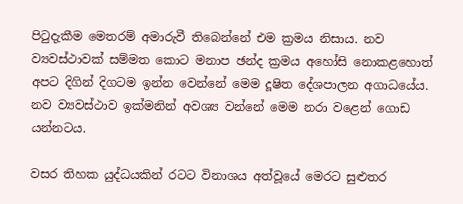පිටුදැකීම මෙතරම් අමාරුවී තිබෙන්නේ එම ක්‍රමය නිසාය. නව ව්‍යවස්ථාවක් සම්මත කොට මනාප ඡන්ද ක්‍රමය අහෝසි නොකළහොත් අපට දිගින් දිගටම ඉන්න වෙන්නේ මෙම දූෂිත දේශපාලන අගාධයේය. නව ව්‍යවස්ථාව ඉක්මනින් අවශ්‍ය වන්නේ මෙම නරා වළෙන් ගොඩ යන්නටය.

වසර තිහක යුද්ධයකින් රටට විනාශය අත්වූයේ මෙරට සුළුතර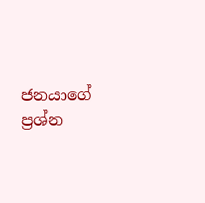ජනයාගේ ප්‍රශ්න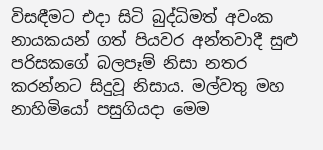විසඳීමට එදා සිටි බුද්ධිමත් අවංක නායකයන් ගත් පියවර අන්තවාදී සුළු පරිසකගේ බලපෑම් නිසා නතර කරන්නට සිදුවූ නිසාය. මල්වතු මහ නාහිමියෝ පසුගියදා මෙම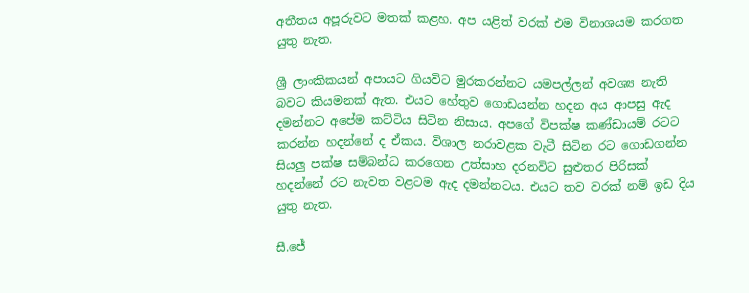අතීතය අපූරුවට මතක් කළහ. අප යළිත් වරක් එම විනාශයම කරගත යුතු නැත.

ශ්‍රී ලාංකිකයන් අපායට ගියවිට මුරකරන්නට යමපල්ලන් අවශ්‍ය නැති බවට කියමනක් ඇත. එයට හේතුව ගොඩයන්න හදන අය ආපසු ඇද දමන්නට අපේම කට්ටිය සිටින නිසාය. අපගේ විපක්ෂ කණ්ඩායම් රටට කරන්න හදන්නේ ද ඒකය. විශාල නරාවළක වැටී සිටින රට ගොඩගන්න සියලු පක්ෂ සම්බන්ධ කරගෙන උත්සාහ දරනවිට සුළුතර පිරිසක් හදන්නේ රට නැවත වළටම ඇද දමන්නටය. එයට තව වරක් නම් ඉඩ දිය යුතු නැත.

සී.ජේ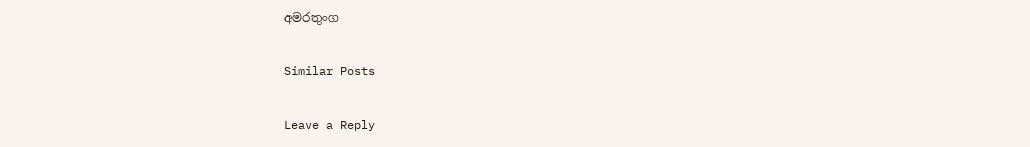අමරතුංග

Similar Posts

Leave a Reply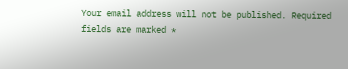Your email address will not be published. Required fields are marked *